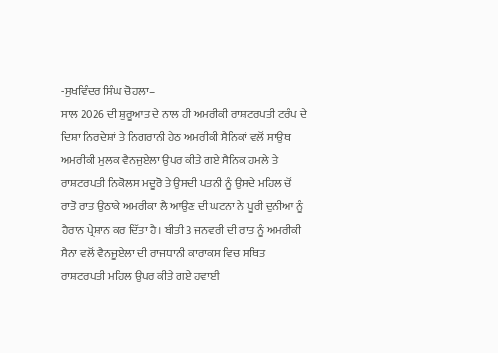-ਸੁਖਵਿੰਦਰ ਸਿੰਘ ਚੋਹਲਾ–
ਸਾਲ 2026 ਦੀ ਸ਼ੁਰੂਆਤ ਦੇ ਨਾਲ ਹੀ ਅਮਰੀਕੀ ਰਾਸ਼ਟਰਪਤੀ ਟਰੰਪ ਦੇ ਦਿਸ਼ਾ ਨਿਰਦੇਸ਼ਾਂ ਤੇ ਨਿਗਰਾਨੀ ਹੇਠ ਅਮਰੀਕੀ ਸੈਨਿਕਾਂ ਵਲੋਂ ਸਾਉਥ ਅਮਰੀਕੀ ਮੁਲਕ ਵੈਨਜੁਏਲਾ ਉਪਰ ਕੀਤੇ ਗਏ ਸੈਨਿਕ ਹਮਲੇ ਤੇ ਰਾਸ਼ਟਰਪਤੀ ਨਿਕੋਲਸ ਮਦੂਰੋ ਤੇ ਉਸਦੀ ਪਤਨੀ ਨੂੰ ਉਸਦੇ ਮਹਿਲ ਚੋਂ ਰਾਤੋ ਰਾਤ ਉਠਾਕੇ ਅਮਰੀਕਾ ਲੈ ਆਉਣ ਦੀ ਘਟਨਾ ਨੇ ਪੂਰੀ ਦੁਨੀਆ ਨੂੰ ਹੈਰਾਨ ਪ੍ਰੇਸ਼ਾਨ ਕਰ ਦਿੱਤਾ ਹੈ। ਬੀਤੀ 3 ਜਨਵਰੀ ਦੀ ਰਾਤ ਨੂੰ ਅਮਰੀਕੀ ਸੈਨਾ ਵਲੋਂ ਵੈਨਜੂਏਲਾ ਦੀ ਰਾਜਧਾਨੀ ਕਾਰਾਕਸ ਵਿਚ ਸਥਿਤ ਰਾਸ਼ਟਰਪਤੀ ਮਹਿਲ ਉਪਰ ਕੀਤੇ ਗਏ ਹਵਾਈ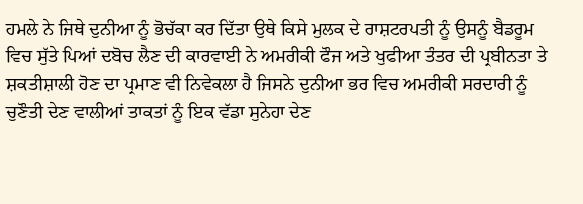ਹਮਲੇ ਨੇ ਜਿਥੇ ਦੁਨੀਆ ਨੂੰ ਭੋਚੱਕਾ ਕਰ ਦਿੱਤਾ ਉਥੇ ਕਿਸੇ ਮੁਲਕ ਦੇ ਰਾਸ਼ਟਰਪਤੀ ਨੂੰ ਉਸਨੂੰ ਬੈਡਰੂਮ ਵਿਚ ਸੁੱਤੇ ਪਿਆਂ ਦਬੋਚ ਲੈਣ ਦੀ ਕਾਰਵਾਈ ਨੇ ਅਮਰੀਕੀ ਫੌਜ ਅਤੇ ਖੁਫੀਆ ਤੰਤਰ ਦੀ ਪ੍ਰਬੀਨਤਾ ਤੇ ਸ਼ਕਤੀਸ਼ਾਲੀ ਹੋਣ ਦਾ ਪ੍ਰਮਾਣ ਵੀ ਨਿਵੇਕਲਾ ਹੈ ਜਿਸਨੇ ਦੁਨੀਆ ਭਰ ਵਿਚ ਅਮਰੀਕੀ ਸਰਦਾਰੀ ਨੂੰ ਚੁਣੌਤੀ ਦੇਣ ਵਾਲੀਆਂ ਤਾਕਤਾਂ ਨੂੰ ਇਕ ਵੱਡਾ ਸੁਨੇਹਾ ਦੇਣ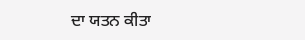ਦਾ ਯਤਨ ਕੀਤਾ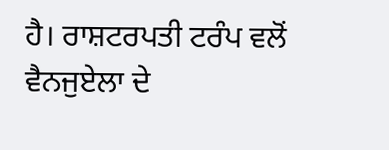ਹੈ। ਰਾਸ਼ਟਰਪਤੀ ਟਰੰਪ ਵਲੋਂ ਵੈਨਜੁਏਲਾ ਦੇ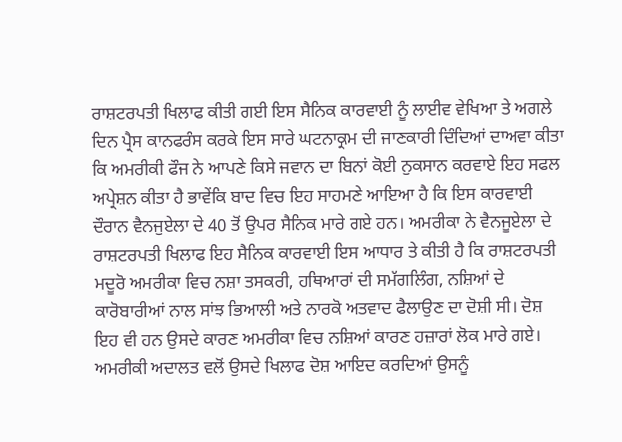ਰਾਸ਼ਟਰਪਤੀ ਖਿਲਾਫ ਕੀਤੀ ਗਈ ਇਸ ਸੈਨਿਕ ਕਾਰਵਾਈ ਨੂੰ ਲਾਈਵ ਵੇਖਿਆ ਤੇ ਅਗਲੇ ਦਿਨ ਪ੍ਰੈਸ ਕਾਨਫਰੰਸ ਕਰਕੇ ਇਸ ਸਾਰੇ ਘਟਨਾਕ੍ਰਮ ਦੀ ਜਾਣਕਾਰੀ ਦਿੰਦਿਆਂ ਦਾਅਵਾ ਕੀਤਾ ਕਿ ਅਮਰੀਕੀ ਫੌਜ ਨੇ ਆਪਣੇ ਕਿਸੇ ਜਵਾਨ ਦਾ ਬਿਨਾਂ ਕੋਈ ਨੁਕਸਾਨ ਕਰਵਾਏ ਇਹ ਸਫਲ ਅਪ੍ਰੇਸ਼ਨ ਕੀਤਾ ਹੈ ਭਾਵੇਂਕਿ ਬਾਦ ਵਿਚ ਇਹ ਸਾਹਮਣੇ ਆਇਆ ਹੈ ਕਿ ਇਸ ਕਾਰਵਾਈ ਦੌਰਾਨ ਵੈਨਜੁਏਲਾ ਦੇ 40 ਤੋਂ ਉਪਰ ਸੈਨਿਕ ਮਾਰੇ ਗਏ ਹਨ। ਅਮਰੀਕਾ ਨੇ ਵੈਨਜੂਏਲਾ ਦੇ ਰਾਸ਼ਟਰਪਤੀ ਖਿਲਾਫ ਇਹ ਸੈਨਿਕ ਕਾਰਵਾਈ ਇਸ ਆਧਾਰ ਤੇ ਕੀਤੀ ਹੈ ਕਿ ਰਾਸ਼ਟਰਪਤੀ ਮਦੂਰੋ ਅਮਰੀਕਾ ਵਿਚ ਨਸ਼ਾ ਤਸਕਰੀ, ਹਥਿਆਰਾਂ ਦੀ ਸਮੱਗਲਿੰਗ, ਨਸ਼ਿਆਂ ਦੇ ਕਾਰੋਬਾਰੀਆਂ ਨਾਲ ਸਾਂਝ ਭਿਆਲੀ ਅਤੇ ਨਾਰਕੋ ਅਤਵਾਦ ਫੈਲਾਉਣ ਦਾ ਦੋਸ਼ੀ ਸੀ। ਦੋਸ਼ ਇਹ ਵੀ ਹਨ ਉਸਦੇ ਕਾਰਣ ਅਮਰੀਕਾ ਵਿਚ ਨਸ਼ਿਆਂ ਕਾਰਣ ਹਜ਼ਾਰਾਂ ਲੋਕ ਮਾਰੇ ਗਏ। ਅਮਰੀਕੀ ਅਦਾਲਤ ਵਲੋਂ ਉਸਦੇ ਖਿਲਾਫ ਦੋਸ਼ ਆਇਦ ਕਰਦਿਆਂ ਉਸਨੂੰ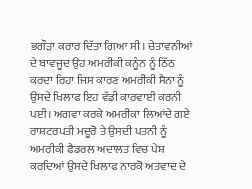ਭਗੌੜਾ ਕਰਾਰ ਦਿੱਤਾ ਗਿਆ ਸੀ। ਚੇਤਾਵਨੀਆਂ ਦੇ ਬਾਵਜੂਦ ਉਹ ਅਮਰੀਕੀ ਕਨੂੰਨ ਨੂੰ ਠਿੱਠ ਕਰਦਾ ਰਿਹਾ ਜਿਸ ਕਾਰਣ ਅਮਰੀਕੀ ਸੈਨਾ ਨੂੰ ਉਸਦੇ ਖਿਲਾਫ ਇਹ ਵੱਡੀ ਕਾਰਵਾਈ ਕਰਨੀ ਪਈ। ਅਗਵਾ ਕਰਕੇ ਅਮਰੀਕਾ ਲਿਆਂਦੇ ਗਏ ਰਾਸ਼ਟਰਪਤੀ ਮਦੂਰੋ ਤੇ ਉਸਦੀ ਪਤਨੀ ਨੂੰ ਅਮਰੀਕੀ ਫੈਡਰਲ ਅਦਾਲਤ ਵਿਚ ਪੇਸ਼ ਕਰਦਿਆਂ ਉਸਦੇ ਖਿਲਾਫ ਨਾਰਕੋ ਅਤਵਾਦ ਦੇ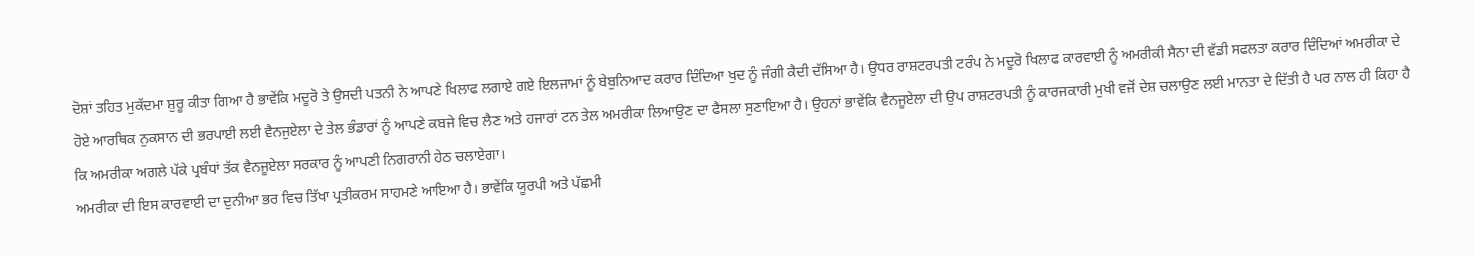ਦੋਸ਼ਾਂ ਤਹਿਤ ਮੁਕੱਦਮਾ ਸ਼ੁਰੂ ਕੀਤਾ ਗਿਆ ਹੈ ਭਾਵੇਂਕਿ ਮਦੂਰੋ ਤੇ ਉਸਦੀ ਪਤਨੀ ਨੇ ਆਪਣੇ ਖਿਲਾਫ ਲਗਾਏ ਗਏ ਇਲਜਾਮਾਂ ਨੂੰ ਬੇਬੁਨਿਆਦ ਕਰਾਰ ਦਿੰਦਿਆ ਖੁਦ ਨੂੰ ਜੰਗੀ ਕੈਦੀ ਦੱਸਿਆ ਹੈ। ਉਧਰ ਰਾਸ਼ਟਰਪਤੀ ਟਰੰਪ ਨੇ ਮਦੂਰੋ ਖਿਲਾਫ ਕਾਰਵਾਈ ਨੂੰ ਅਮਰੀਕੀ ਸੈਨਾ ਦੀ ਵੱਡੀ ਸਫਲਤਾ ਕਰਾਰ ਦਿੰਦਿਆਂ ਅਮਰੀਕਾ ਦੇ ਹੋਏ ਆਰਥਿਕ ਨੁਕਸਾਨ ਦੀ ਭਰਪਾਈ ਲਈ ਵੈਨਜੁਏਲਾ ਦੇ ਤੇਲ ਭੰਡਾਰਾਂ ਨੂੰ ਆਪਣੇ ਕਬਜੇ ਵਿਚ ਲੈਣ ਅਤੇ ਹਜਾਰਾਂ ਟਨ ਤੇਲ ਅਮਰੀਕਾ ਲਿਆਉਣ ਦਾ ਫੈਸਲਾ ਸੁਣਾਇਆ ਹੈ। ਉਹਨਾਂ ਭਾਵੇਂਕਿ ਵੈਨਜੂਏਲਾ ਦੀ ਉਪ ਰਾਸ਼ਟਰਪਤੀ ਨੂੰ ਕਾਰਜਕਾਰੀ ਮੁਖੀ ਵਜੋਂ ਦੇਸ਼ ਚਲਾਉਣ ਲਈ ਮਾਨਤਾ ਦੇ ਦਿੱਤੀ ਹੈ ਪਰ ਨਾਲ ਹੀ ਕਿਹਾ ਹੈ ਕਿ ਅਮਰੀਕਾ ਅਗਲੇ ਪੱਕੇ ਪ੍ਰਬੰਧਾਂ ਤੱਕ ਵੈਨਜੂਏਲਾ ਸਰਕਾਰ ਨੂੰ ਆਪਣੀ ਨਿਗਰਾਨੀ ਹੇਠ ਚਲਾਏਗਾ।
ਅਮਰੀਕਾ ਦੀ ਇਸ ਕਾਰਵਾਈ ਦਾ ਦੁਨੀਆ ਭਰ ਵਿਚ ਤਿੱਖਾ ਪ੍ਰਤੀਕਰਮ ਸਾਹਮਣੇ ਆਇਆ ਹੈ। ਭਾਵੇਂਕਿ ਯੂਰਪੀ ਅਤੇ ਪੱਛਮੀ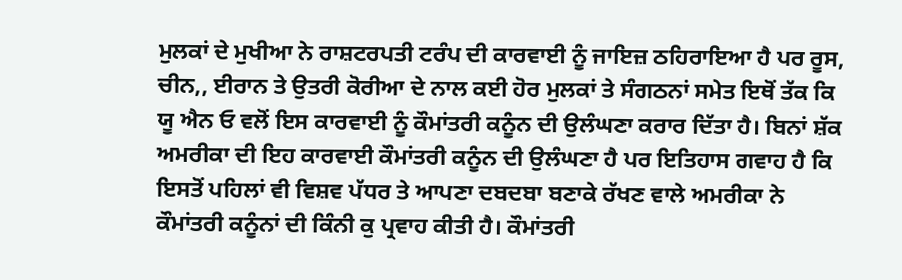ਮੁਲਕਾਂ ਦੇ ਮੁਖੀਆ ਨੇ ਰਾਸ਼ਟਰਪਤੀ ਟਰੰਪ ਦੀ ਕਾਰਵਾਈ ਨੂੰ ਜਾਇਜ਼ ਠਹਿਰਾਇਆ ਹੈ ਪਰ ਰੂਸ, ਚੀਨ,, ਈਰਾਨ ਤੇ ਉਤਰੀ ਕੋਰੀਆ ਦੇ ਨਾਲ ਕਈ ਹੋਰ ਮੁਲਕਾਂ ਤੇ ਸੰਗਠਨਾਂ ਸਮੇਤ ਇਥੋਂ ਤੱਕ ਕਿ ਯੂ ਐਨ ਓ ਵਲੋਂ ਇਸ ਕਾਰਵਾਈ ਨੂੰ ਕੌਮਾਂਤਰੀ ਕਨੂੰਨ ਦੀ ਉਲੰਘਣਾ ਕਰਾਰ ਦਿੱਤਾ ਹੈ। ਬਿਨਾਂ ਸ਼ੱਕ ਅਮਰੀਕਾ ਦੀ ਇਹ ਕਾਰਵਾਈ ਕੌਮਾਂਤਰੀ ਕਨੂੰਨ ਦੀ ਉਲੰਘਣਾ ਹੈ ਪਰ ਇਤਿਹਾਸ ਗਵਾਹ ਹੈ ਕਿ ਇਸਤੋਂ ਪਹਿਲਾਂ ਵੀ ਵਿਸ਼ਵ ਪੱਧਰ ਤੇ ਆਪਣਾ ਦਬਦਬਾ ਬਣਾਕੇ ਰੱਖਣ ਵਾਲੇ ਅਮਰੀਕਾ ਨੇ ਕੌਮਾਂਤਰੀ ਕਨੂੰਨਾਂ ਦੀ ਕਿੰਨੀ ਕੁ ਪ੍ਰਵਾਹ ਕੀਤੀ ਹੈ। ਕੌਮਾਂਤਰੀ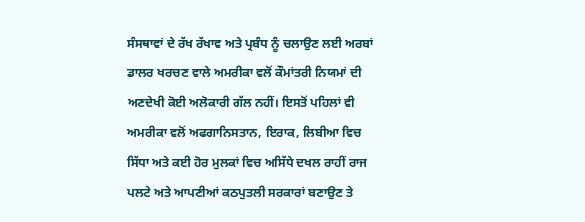ਸੰਸਥਾਵਾਂ ਦੇ ਰੱਖ ਰੱਖਾਵ ਅਤੇ ਪ੍ਰਬੰਧ ਨੂੰ ਚਲਾਉਣ ਲਈ ਅਰਬਾਂ ਡਾਲਰ ਖਰਚਣ ਵਾਲੇ ਅਮਰੀਕਾ ਵਲੋਂ ਕੌਮਾਂਤਰੀ ਨਿਯਮਾਂ ਦੀ ਅਣਦੇਖੀ ਕੋਈ ਅਲੋਕਾਰੀ ਗੱਲ ਨਹੀਂ। ਇਸਤੋਂ ਪਹਿਲਾਂ ਵੀ ਅਮਰੀਕਾ ਵਲੋਂ ਅਫਗਾਨਿਸਤਾਨ, ਇਰਾਕ, ਲਿਬੀਆ ਵਿਚ ਸਿੱਧਾ ਅਤੇ ਕਈ ਹੋਰ ਮੁਲਕਾਂ ਵਿਚ ਅਸਿੱਧੇ ਦਖਲ ਰਾਹੀਂ ਰਾਜ ਪਲਟੇ ਅਤੇ ਆਪਣੀਆਂ ਕਠਪੁਤਲੀ ਸਰਕਾਰਾਂ ਬਣਾਉਣ ਤੇ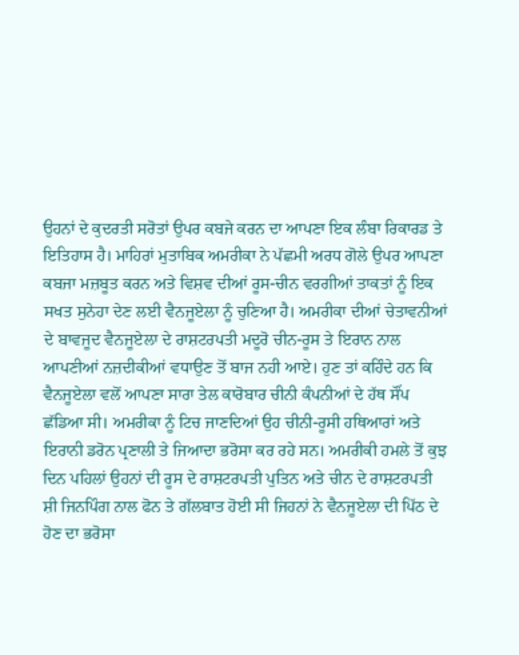ਉਹਨਾਂ ਦੇ ਕੁਦਰਤੀ ਸਰੋਤਾਂ ਉਪਰ ਕਬਜੇ ਕਰਨ ਦਾ ਆਪਣਾ ਇਕ ਲੰਬਾ ਰਿਕਾਰਡ ਤੇ ਇਤਿਹਾਸ ਹੈ। ਮਾਹਿਰਾਂ ਮੁਤਾਬਿਕ ਅਮਰੀਕਾ ਨੇ ਪੱਛਮੀ ਅਰਧ ਗੋਲੇ ਉਪਰ ਆਪਣਾ ਕਬਜਾ ਮਜ਼ਬੂਤ ਕਰਨ ਅਤੇ ਵਿਸ਼ਵ ਦੀਆਂ ਰੂਸ-ਚੀਨ ਵਰਗੀਆਂ ਤਾਕਤਾਂ ਨੂੰ ਇਕ ਸਖਤ ਸੁਨੇਹਾ ਦੇਣ ਲਈ ਵੈਨਜੂਏਲਾ ਨੂੰ ਚੁਣਿਆ ਹੈ। ਅਮਰੀਕਾ ਦੀਆਂ ਚੇਤਾਵਨੀਆਂ ਦੇ ਬਾਵਜੂਦ ਵੈਨਜੂਏਲਾ ਦੇ ਰਾਸ਼ਟਰਪਤੀ ਮਦੂਰੋ ਚੀਨ-ਰੂਸ ਤੇ ਇਰਾਨ ਨਾਲ ਆਪਣੀਆਂ ਨਜ਼ਦੀਕੀਆਂ ਵਧਾਉਣ ਤੋਂ ਬਾਜ ਨਹੀ ਆਏ। ਹੁਣ ਤਾਂ ਕਹਿੰਦੇ ਹਨ ਕਿ ਵੈਨਜੂਏਲਾ ਵਲੋਂ ਆਪਣਾ ਸਾਰਾ ਤੇਲ ਕਾਰੋਬਾਰ ਚੀਨੀ ਕੰਪਨੀਆਂ ਦੇ ਹੱਥ ਸੌਂਪ ਛੱਡਿਆ ਸੀ। ਅਮਰੀਕਾ ਨੂੰ ਟਿਚ ਜਾਣਦਿਆਂ ਉਹ ਚੀਨੀ-ਰੂਸੀ ਹਥਿਆਰਾਂ ਅਤੇ ਇਰਾਨੀ ਡਰੋਨ ਪ੍ਰਣਾਲੀ ਤੇ ਜਿਆਦਾ ਭਰੋਸਾ ਕਰ ਰਹੇ ਸਨ। ਅਮਰੀਕੀ ਹਮਲੇ ਤੋਂ ਕੁਝ ਦਿਨ ਪਹਿਲਾਂ ਉਹਨਾਂ ਦੀ ਰੂਸ ਦੇ ਰਾਸ਼ਟਰਪਤੀ ਪੁਤਿਨ ਅਤੇ ਚੀਨ ਦੇ ਰਾਸ਼ਟਰਪਤੀ ਸ਼ੀ ਜਿਨਪਿੰਗ ਨਾਲ ਫੋਨ ਤੇ ਗੱਲਬਾਤ ਹੋਈ ਸੀ ਜਿਹਨਾਂ ਨੇ ਵੈਨਜੂਏਲਾ ਦੀ ਪਿੱਠ ਦੇ ਹੋਣ ਦਾ ਭਰੋਸਾ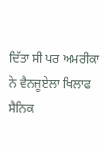ਦਿੱਤਾ ਸੀ ਪਰ ਅਮਰੀਕਾ ਨੇ ਵੈਨਜੂਏਲਾ ਖਿਲਾਫ ਸੈਨਿਕ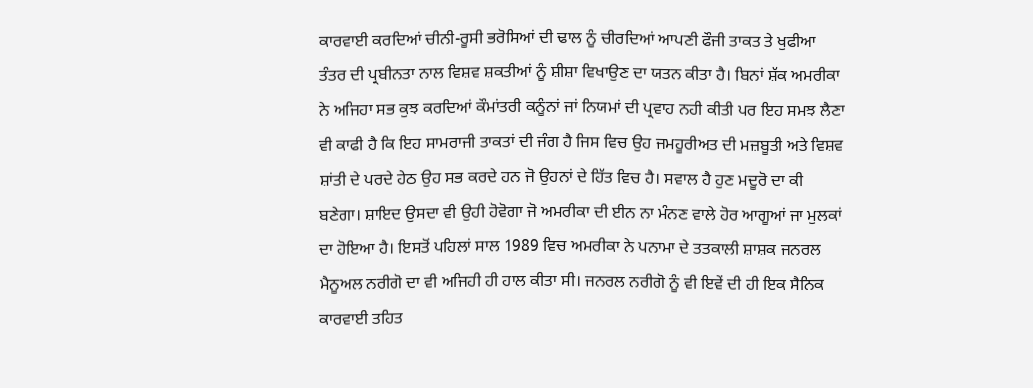ਕਾਰਵਾਈ ਕਰਦਿਆਂ ਚੀਨੀ-ਰੂਸੀ ਭਰੋਸਿਆਂ ਦੀ ਢਾਲ ਨੂੰ ਚੀਰਦਿਆਂ ਆਪਣੀ ਫੌਜੀ ਤਾਕਤ ਤੇ ਖੁਫੀਆ ਤੰਤਰ ਦੀ ਪ੍ਰਬੀਨਤਾ ਨਾਲ ਵਿਸ਼ਵ ਸ਼ਕਤੀਆਂ ਨੂੰ ਸ਼ੀਸ਼ਾ ਵਿਖਾਉਣ ਦਾ ਯਤਨ ਕੀਤਾ ਹੈ। ਬਿਨਾਂ ਸ਼ੱਕ ਅਮਰੀਕਾ ਨੇ ਅਜਿਹਾ ਸਭ ਕੁਝ ਕਰਦਿਆਂ ਕੌਮਾਂਤਰੀ ਕਨੂੰਨਾਂ ਜਾਂ ਨਿਯਮਾਂ ਦੀ ਪ੍ਰਵਾਹ ਨਹੀ ਕੀਤੀ ਪਰ ਇਹ ਸਮਝ ਲੈਣਾ ਵੀ ਕਾਫੀ ਹੈ ਕਿ ਇਹ ਸਾਮਰਾਜੀ ਤਾਕਤਾਂ ਦੀ ਜੰਗ ਹੈ ਜਿਸ ਵਿਚ ਉਹ ਜਮਹੂਰੀਅਤ ਦੀ ਮਜ਼ਬੂਤੀ ਅਤੇ ਵਿਸ਼ਵ ਸ਼ਾਂਤੀ ਦੇ ਪਰਦੇ ਹੇਠ ਉਹ ਸਭ ਕਰਦੇ ਹਨ ਜੋ ਉਹਨਾਂ ਦੇ ਹਿੱਤ ਵਿਚ ਹੈ। ਸਵਾਲ ਹੈ ਹੁਣ ਮਦੂਰੋ ਦਾ ਕੀ ਬਣੇਗਾ। ਸ਼ਾਇਦ ਉਸਦਾ ਵੀ ਉਹੀ ਹੋਵੋਗਾ ਜੋ ਅਮਰੀਕਾ ਦੀ ਈਨ ਨਾ ਮੰਨਣ ਵਾਲੇ ਹੋਰ ਆਗੂਆਂ ਜਾ ਮੁਲਕਾਂ ਦਾ ਹੋਇਆ ਹੈ। ਇਸਤੋਂ ਪਹਿਲਾਂ ਸਾਲ 1989 ਵਿਚ ਅਮਰੀਕਾ ਨੇ ਪਨਾਮਾ ਦੇ ਤਤਕਾਲੀ ਸ਼ਾਸ਼ਕ ਜਨਰਲ ਮੈਨੂਅਲ ਨਰੀਗੋ ਦਾ ਵੀ ਅਜਿਹੀ ਹੀ ਹਾਲ ਕੀਤਾ ਸੀ। ਜਨਰਲ ਨਰੀਗੋ ਨੂੰ ਵੀ ਇਵੇਂ ਦੀ ਹੀ ਇਕ ਸੈਨਿਕ ਕਾਰਵਾਈ ਤਹਿਤ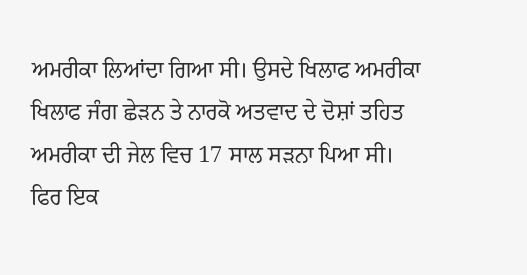ਅਮਰੀਕਾ ਲਿਆਂਦਾ ਗਿਆ ਸੀ। ਉਸਦੇ ਖਿਲਾਫ ਅਮਰੀਕਾ ਖਿਲਾਫ ਜੰਗ ਛੇੜਨ ਤੇ ਨਾਰਕੋ ਅਤਵਾਦ ਦੇ ਦੋਸ਼ਾਂ ਤਹਿਤ ਅਮਰੀਕਾ ਦੀ ਜੇਲ ਵਿਚ 17 ਸਾਲ ਸੜਨਾ ਪਿਆ ਸੀ। ਫਿਰ ਇਕ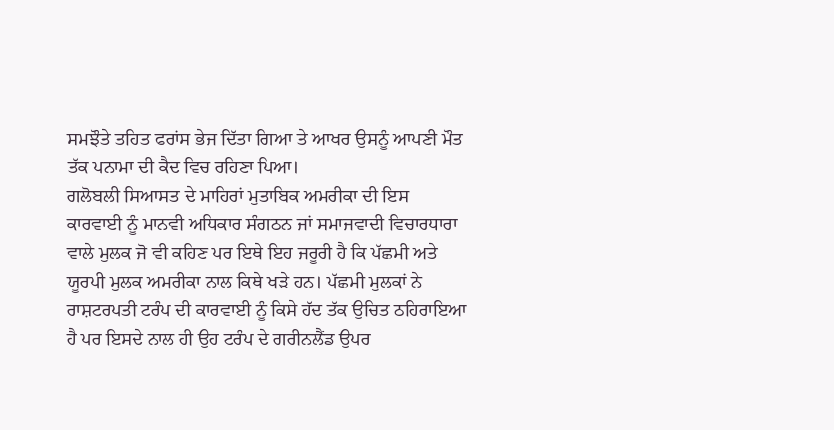ਸਮਝੌਤੇ ਤਹਿਤ ਫਰਾਂਸ ਭੇਜ ਦਿੱਤਾ ਗਿਆ ਤੇ ਆਖਰ ਉਸਨੂੰ ਆਪਣੀ ਮੌਤ ਤੱਕ ਪਨਾਮਾ ਦੀ ਕੈਦ ਵਿਚ ਰਹਿਣਾ ਪਿਆ।
ਗਲੋਬਲੀ ਸਿਆਸਤ ਦੇ ਮਾਹਿਰਾਂ ਮੁਤਾਬਿਕ ਅਮਰੀਕਾ ਦੀ ਇਸ ਕਾਰਵਾਈ ਨੂੰ ਮਾਨਵੀ ਅਧਿਕਾਰ ਸੰਗਠਨ ਜਾਂ ਸਮਾਜਵਾਦੀ ਵਿਚਾਰਧਾਰਾ ਵਾਲੇ ਮੁਲਕ ਜੋ ਵੀ ਕਹਿਣ ਪਰ ਇਥੇ ਇਹ ਜਰੂਰੀ ਹੈ ਕਿ ਪੱਛਮੀ ਅਤੇ ਯੂਰਪੀ ਮੁਲਕ ਅਮਰੀਕਾ ਨਾਲ ਕਿਥੇ ਖੜੇ ਹਨ। ਪੱਛਮੀ ਮੁਲਕਾਂ ਨੇ ਰਾਸ਼ਟਰਪਤੀ ਟਰੰਪ ਦੀ ਕਾਰਵਾਈ ਨੂੰ ਕਿਸੇ ਹੱਦ ਤੱਕ ਉਚਿਤ ਠਹਿਰਾਇਆ ਹੈ ਪਰ ਇਸਦੇ ਨਾਲ ਹੀ ਉਹ ਟਰੰਪ ਦੇ ਗਰੀਨਲੈਂਡ ਉਪਰ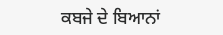ਕਬਜੇ ਦੇ ਬਿਆਨਾਂ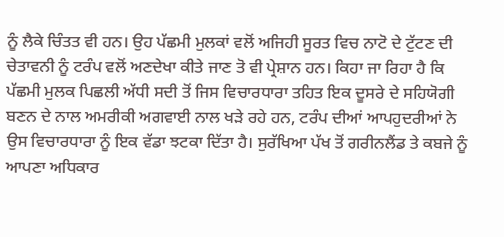ਨੂੰ ਲੈਕੇ ਚਿੰਤਤ ਵੀ ਹਨ। ਉਹ ਪੱਛਮੀ ਮੁਲਕਾਂ ਵਲੋਂ ਅਜਿਹੀ ਸੂਰਤ ਵਿਚ ਨਾਟੋ ਦੇ ਟੁੱਟਣ ਦੀ ਚੇਤਾਵਨੀ ਨੂੰ ਟਰੰਪ ਵਲੋਂ ਅਣਦੇਖਾ ਕੀਤੇ ਜਾਣ ਤੋ ਵੀ ਪ੍ਰੇਸ਼ਾਨ ਹਨ। ਕਿਹਾ ਜਾ ਰਿਹਾ ਹੈ ਕਿ ਪੱਛਮੀ ਮੁਲਕ ਪਿਛਲੀ ਅੱਧੀ ਸਦੀ ਤੋਂ ਜਿਸ ਵਿਚਾਰਧਾਰਾ ਤਹਿਤ ਇਕ ਦੂਸਰੇ ਦੇ ਸਹਿਯੋਗੀ ਬਣਨ ਦੇ ਨਾਲ ਅਮਰੀਕੀ ਅਗਵਾਈ ਨਾਲ ਖੜੇ ਰਹੇ ਹਨ, ਟਰੰਪ ਦੀਆਂ ਆਪਹੁਦਰੀਆਂ ਨੇ ਉਸ ਵਿਚਾਰਧਾਰਾ ਨੂੰ ਇਕ ਵੱਡਾ ਝਟਕਾ ਦਿੱਤਾ ਹੈ। ਸੁਰੱਖਿਆ ਪੱਖ ਤੋਂ ਗਰੀਨਲੈਂਡ ਤੇ ਕਬਜੇ ਨੂੰ ਆਪਣਾ ਅਧਿਕਾਰ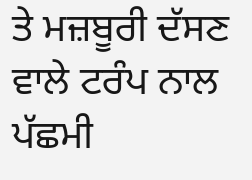ਤੇ ਮਜ਼ਬੂਰੀ ਦੱਸਣ ਵਾਲੇ ਟਰੰਪ ਨਾਲ ਪੱਛਮੀ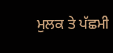ਮੁਲਕ ਤੇ ਪੱਛਮੀ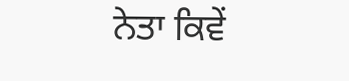ਨੇਤਾ ਕਿਵੇਂ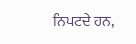ਨਿਪਟਦੇ ਹਨ,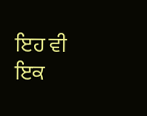ਇਹ ਵੀ ਇਕ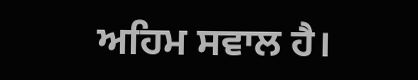ਅਹਿਮ ਸਵਾਲ ਹੈ।